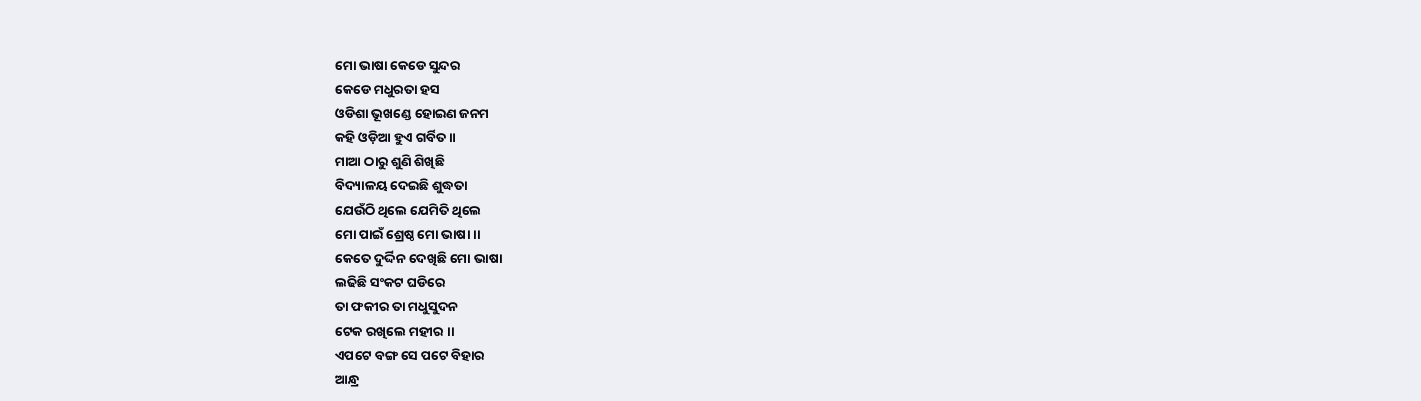ମୋ ଭାଷା କେଡେ ସୁନ୍ଦର
କେଡେ ମଧୁରତା ହସ
ଓଡିଶା ଭୂଖଣ୍ଡେ ହୋଇଣ ଜନମ
କହି ଓଡ଼ିଆ ହୁଏ ଗର୍ବିତ ॥
ମାଆ ଠାରୁ ଶୁଣି ଶିଖିଛି
ବିଦ୍ୟାଳୟ ଦେଇଛି ଶୁଦ୍ଧତା
ଯେଉଁଠି ଥିଲେ ଯେମିତି ଥିଲେ
ମୋ ପାଇଁ ଶ୍ରେଷ୍ଠ ମୋ ଭାଷା ।।
କେତେ ଦୁର୍ଦ୍ଦିନ ଦେଖିଛି ମୋ ଭାଷା
ଲଢିଛି ସଂକଟ ଘଡିରେ
ତା ଫକୀର ତା ମଧୁସୁଦନ
ଟେକ ରଖିଲେ ମହୀର ।।
ଏପଟେ ବଙ୍ଗ ସେ ପଟେ ବିହାର
ଆନ୍ଧ୍ର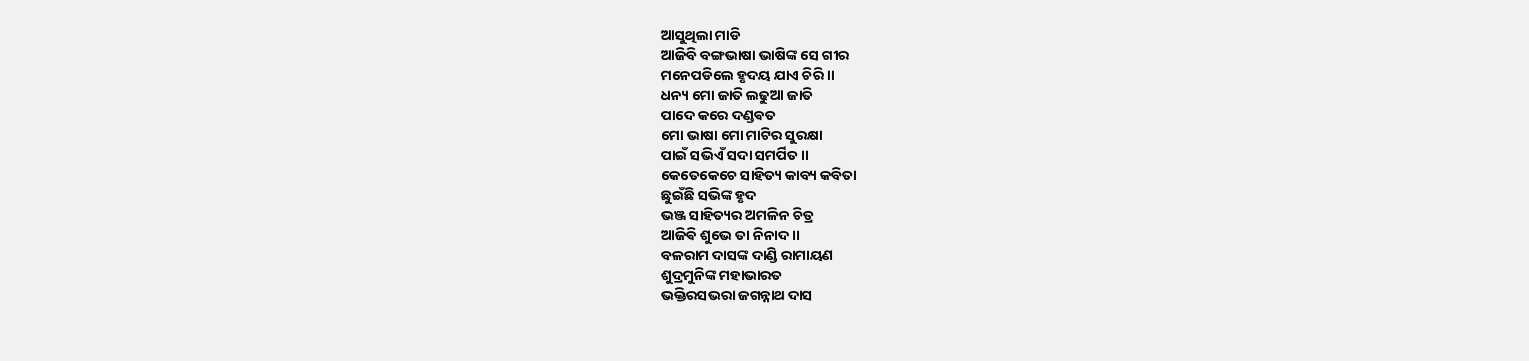ଆସୁଥିଲା ମାଡି
ଆଜିବି ବଙ୍ଗଭାଷା ଭାଷିଙ୍କ ସେ ଗୀର
ମନେପଡିଲେ ହୃଦୟ ଯାଏ ଚିରି ।।
ଧନ୍ୟ ମୋ ଜାତି ଲଢୁଆ ଜାତି
ପାଦେ କରେ ଦଣ୍ଡଵତ
ମୋ ଭାଷା ମୋ ମାଟିର ସୁରକ୍ଷା
ପାଇଁ ସଭିଏଁ ସଦା ସମର୍ପିତ ।।
କେତେକେଚେ ସାହିତ୍ୟ କାବ୍ୟ କବିତା
ଛୁଇଁଛି ସଭିଙ୍କ ହୃଦ
ଭଞ୍ଜ ସାହିତ୍ୟର ଅମଳିନ ଚିତ୍ର
ଆଜିଵି ଶୁଭେ ତା ନିନାଦ ।।
ବଳରାମ ଦାସଙ୍କ ଦାଣ୍ଡି ରାମାୟଣ
ଶୁଦ୍ରମୁନିଙ୍କ ମହାଭାରତ
ଭକ୍ତିରସଭରା ଜଗନ୍ନାଥ ଦାସ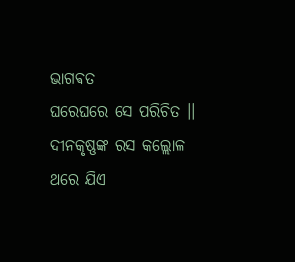ଭାଗଵତ
ଘରେଘରେ ସେ ପରିଚିତ ।।
ଦୀନକୃଷ୍ଣଙ୍କ ରସ କଲ୍ଲୋଳ
ଥରେ ଯିଏ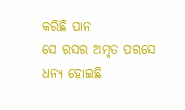କରିଛି ପାନ
ସେ ରସର ଅମୃତ ପରସେ
ଧନ୍ୟ ହୋଇଛି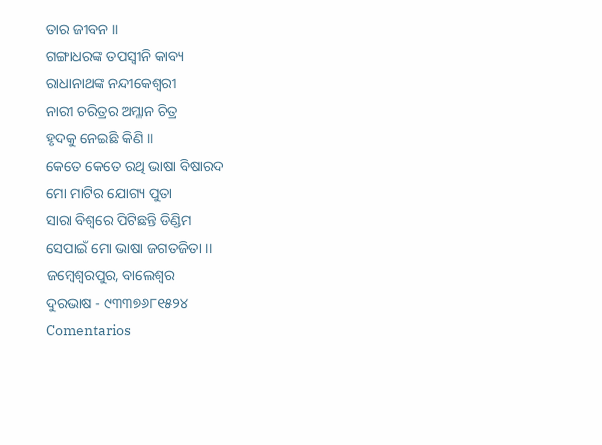ତାର ଜୀବନ ।।
ଗଙ୍ଗାଧରଙ୍କ ତପସ୍ବୀନି କାବ୍ୟ
ରାଧାନାଥଙ୍କ ନନ୍ଦୀକେଶ୍ବରୀ
ନାରୀ ଚରିତ୍ରର ଅମ୍ଳାନ ଚିତ୍ର
ହୃଦକୁ ନେଇଛି କିଣି ॥
କେତେ କେତେ ରଥି ଭାଷା ବିଷାରଦ
ମୋ ମାଟିର ଯୋଗ୍ୟ ପୁତା
ସାରା ବିଶ୍ବରେ ପିଟିଛନ୍ତି ଡିଣ୍ଡିମ
ସେପାଇଁ ମୋ ଭାଷା ଜଗତଜିତା ।।
ଜମ୍ବେଶ୍ଵରପୁର, ବାଲେଶ୍ଵର
ଦୁରଭାଷ - ୯୩୩୭୬୮୧୫୨୪
Comentarios